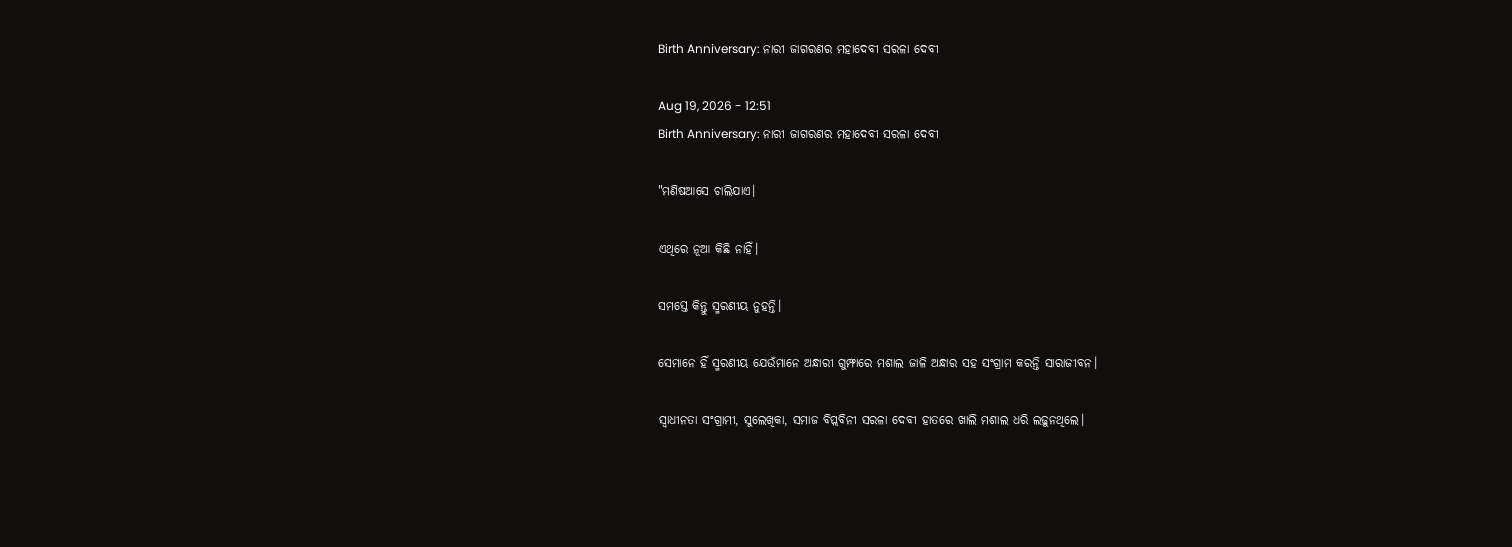Birth Anniversary: ନାରୀ ଜାଗରଣର ମହାଦେବୀ ସରଳା ଦେବୀ

Aug 19, 2026 - 12:51
Birth Anniversary: ନାରୀ ଜାଗରଣର ମହାଦେବୀ ସରଳା ଦେବୀ

"ମଣିଷଆସେ ଚାଲିଯାଏ।

ଏଥିରେ ନୂଆ କିଛି ନାହିଁ।

ସମସ୍ତେ କିନ୍ତୁ ସ୍ମରଣୀୟ ନୁହନ୍ତି।

ସେମାନେ ହିଁ ସ୍ମରଣୀୟ ଯେଉଁମାନେ ଅନ୍ଧାରୀ ଗୁମ୍ଫାରେ ମଶାଲ ଜାଳି ଅନ୍ଧାର ସହ ସଂଗ୍ରାମ କରନ୍ତି ସାରାଜୀବନ।

ସ୍ୱାଧୀନତା ସଂଗ୍ରାମୀ, ସୁଲେଖିକା, ସମାଜ ବିପ୍ଲବିନୀ ସରଳା ଦେବୀ ହାତରେ ଖାଲି ମଶାଲ ଧରି ଲଢ଼ୁନଥିଲେ।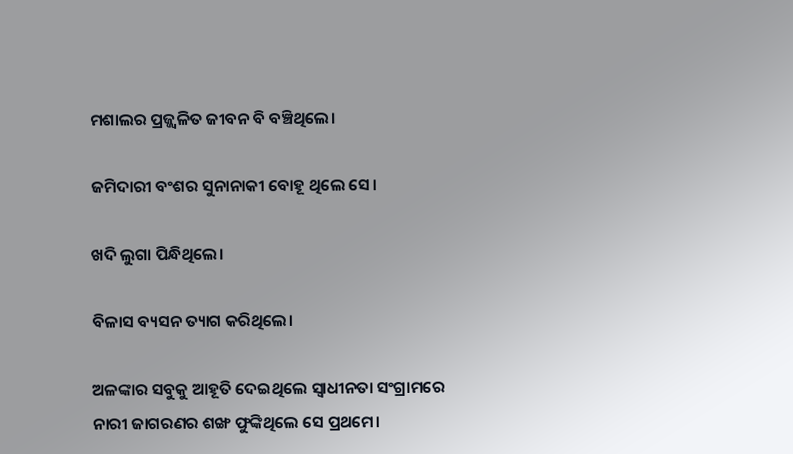ମଶାଲର ପ୍ରଜ୍ଜ୍ୱଳିତ ଜୀବନ ବି ବଞ୍ଚିଥିଲେ।

ଜମିଦାରୀ ବଂଶର ସୁନାନାକୀ ବୋହୂ ଥିଲେ ସେ।

ଖଦି ଲୁଗା ପିନ୍ଧିଥିଲେ।

ବିଳାସ ବ୍ୟସନ ତ୍ୟାଗ କରିଥିଲେ।

ଅଳଙ୍କାର ସବୁକୁ ଆହୂତି ଦେଇଥିଲେ ସ୍ୱାଧୀନତା ସଂଗ୍ରାମରେ ନାରୀ ଜାଗରଣର ଶଙ୍ଖ ଫୁଙ୍କିଥିଲେ ସେ ପ୍ରଥମେ।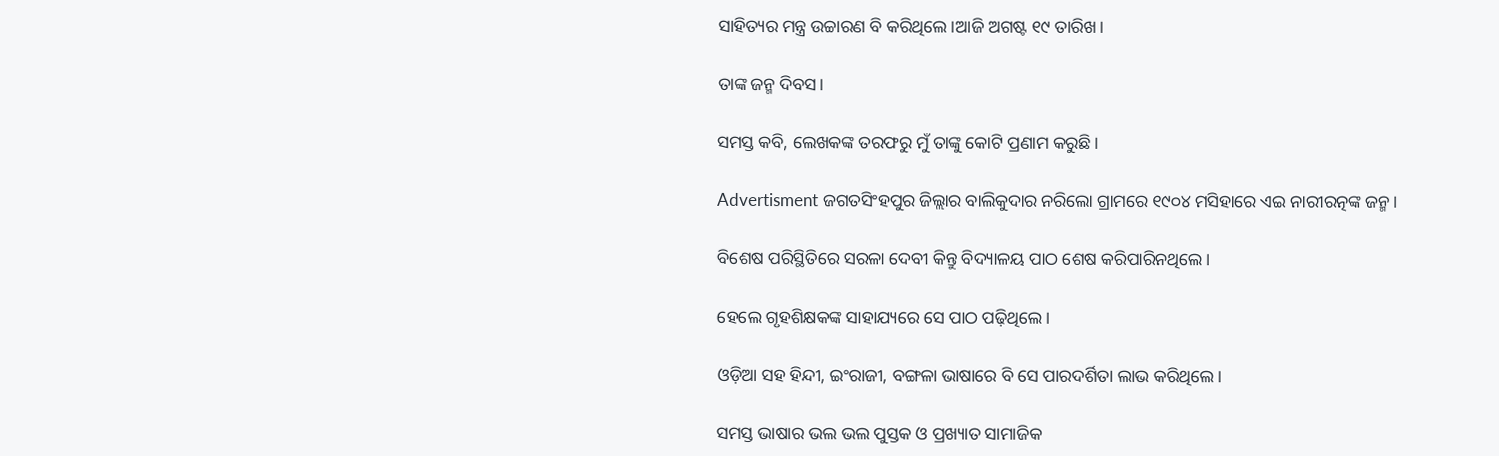ସାହିତ୍ୟର ମନ୍ତ୍ର ଉଚ୍ଚାରଣ ବି କରିଥିଲେ।ଆଜି ଅଗଷ୍ଟ ୧୯ ତାରିଖ।

ତାଙ୍କ ଜନ୍ମ ଦିବସ।

ସମସ୍ତ କବି, ଲେଖକଙ୍କ ତରଫରୁ ମୁଁ ତାଙ୍କୁ କୋଟି ପ୍ରଣାମ କରୁଛି।

Advertisment ଜଗତସିଂହପୁର ଜିଲ୍ଲାର ବାଲିକୁଦାର ନରିଲୋ ଗ୍ରାମରେ ୧୯୦୪ ମସିହାରେ ଏଇ ନାରୀରତ୍ନଙ୍କ ଜନ୍ମ।

ବିଶେଷ ପରିସ୍ଥିତିରେ ସରଳା ଦେବୀ କିନ୍ତୁ ବିଦ୍ୟାଳୟ ପାଠ ଶେଷ କରିପାରିନଥିଲେ।

ହେଲେ ଗୃହଶିକ୍ଷକଙ୍କ ସାହାଯ୍ୟରେ ସେ ପାଠ ପଢ଼ିଥିଲେ।

ଓଡ଼ିଆ ସହ ହିନ୍ଦୀ, ଇଂରାଜୀ, ବଙ୍ଗଳା ଭାଷାରେ ବି ସେ ପାରଦର୍ଶିତା ଲାଭ କରିଥିଲେ।

ସମସ୍ତ ଭାଷାର ଭଲ ଭଲ ପୁସ୍ତକ ଓ ପ୍ରଖ୍ୟାତ ସାମାଜିକ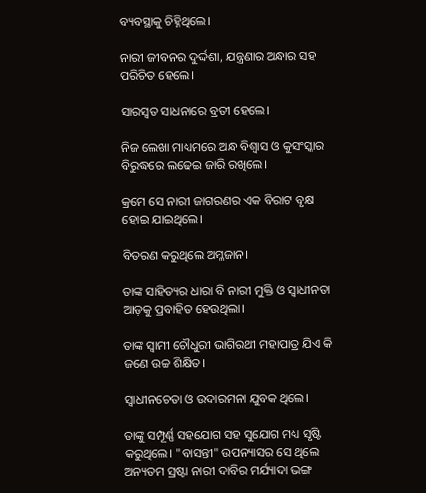ବ୍ୟବସ୍ଥାକୁ ଚିହ୍ନିଥିଲେ।

ନାରୀ ଜୀବନର ଦୁର୍ଦ୍ଦଶା, ଯନ୍ତ୍ରଣାର ଅନ୍ଧାର ସହ ପରିଚିତ ହେଲେ।

ସାରସ୍ୱତ ସାଧନାରେ ବ୍ରତୀ ହେଲେ।

ନିଜ ଲେଖା ମାଧ୍ୟମରେ ଅନ୍ଧ ବିଶ୍ଵାସ ଓ କୁସଂସ୍କାର ବିରୁଦ୍ଧରେ ଲଢେଇ ଜାରି ରଖିଲେ।

କ୍ରମେ ସେ ନାରୀ ଜାଗରଣର ଏକ ବିରାଟ ବୃକ୍ଷ ହୋଇ ଯାଇଥିଲେ।

ବିତରଣ କରୁଥିଲେ ଅମ୍ଳଜାନ।

ତାଙ୍କ ସାହିତ୍ୟର ଧାରା ବି ନାରୀ ମୁକ୍ତି ଓ ସ୍ୱାଧୀନତା ଆଡ଼କୁ ପ୍ରବାହିତ ହେଉଥିଲା।

ତାଙ୍କ ସ୍ୱାମୀ ଚୌଧୁରୀ ଭାଗିରଥୀ ମହାପାତ୍ର ଯିଏ କି ଜଣେ ଉଚ୍ଚ ଶିକ୍ଷିତ।

ସ୍ୱାଧୀନଚେତା ଓ ଉଦାରମନା ଯୁବକ ଥିଲେ।

ତାଙ୍କୁ ସମ୍ପୂର୍ଣ୍ଣ ସହଯୋଗ ସହ ସୁଯୋଗ ମଧ୍ୟ ସୃଷ୍ଟି କରୁଥିଲେ। "ବାସନ୍ତୀ" ଉପନ୍ୟାସର ସେ ଥିଲେ ଅନ୍ୟତମ ସ୍ରଷ୍ଟା ନାରୀ ଦାବିର ମର୍ଯ୍ୟାଦା ଭଙ୍ଗ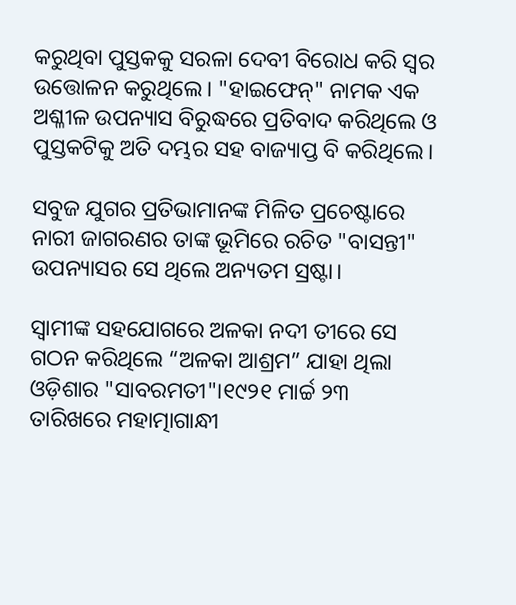କରୁଥିବା ପୁସ୍ତକକୁ ସରଳା ଦେବୀ ବିରୋଧ କରି ସ୍ୱର ଉତ୍ତୋଳନ କରୁଥିଲେ। "ହାଇଫେନ୍" ନାମକ ଏକ ଅଶ୍ଳୀଳ ଉପନ୍ୟାସ ବିରୁଦ୍ଧରେ ପ୍ରତିବାଦ କରିଥିଲେ ଓ ପୁସ୍ତକଟିକୁ ଅତି ଦମ୍ଭର ସହ ବାଜ୍ୟାପ୍ତ ବି କରିଥିଲେ।

ସବୁଜ ଯୁଗର ପ୍ରତିଭାମାନଙ୍କ ମିଳିତ ପ୍ରଚେଷ୍ଟାରେ ନାରୀ ଜାଗରଣର ତାଙ୍କ ଭୂମିରେ ରଚିତ "ବାସନ୍ତୀ" ଉପନ୍ୟାସର ସେ ଥିଲେ ଅନ୍ୟତମ ସ୍ରଷ୍ଟା।

ସ୍ୱାମୀଙ୍କ ସହଯୋଗରେ ଅଳକା ନଦୀ ତୀରେ ସେ ଗଠନ କରିଥିଲେ “ଅଳକା ଆଶ୍ରମ” ଯାହା ଥିଲା ଓଡ଼ିଶାର "ସାବରମତୀ"।୧୯୨୧ ମାର୍ଚ୍ଚ ୨୩ ତାରିଖରେ ମହାତ୍ମାଗାନ୍ଧୀ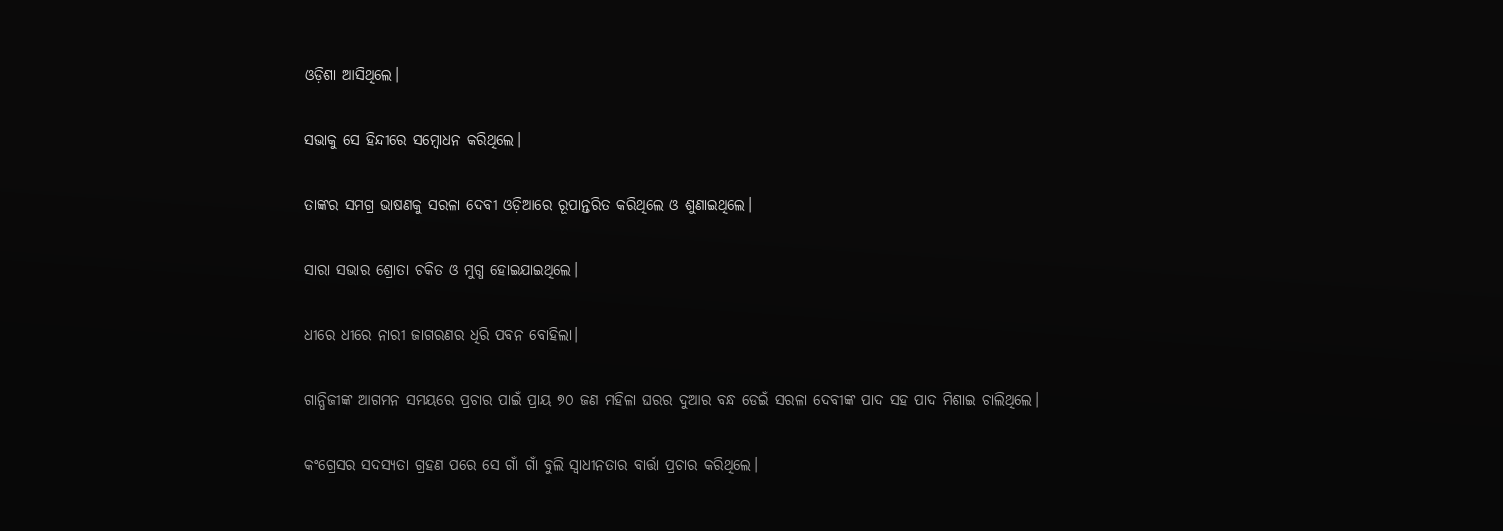ଓଡ଼ିଶା ଆସିଥିଲେ।

ସଭାକୁ ସେ ହିନ୍ଦୀରେ ସମ୍ବୋଧନ କରିଥିଲେ।

ତାଙ୍କର ସମଗ୍ର ଭାଷଣକୁ ସରଳା ଦେବୀ ଓଡ଼ିଆରେ ରୂପାନ୍ତରିତ କରିଥିଲେ ଓ ଶୁଣାଇଥିଲେ।

ସାରା ସଭାର ଶ୍ରୋତା ଚକିତ ଓ ମୁଗ୍ଧ ହୋଇଯାଇଥିଲେ।

ଧୀରେ ଧୀରେ ନାରୀ ଜାଗରଣର ଧିରି ପବନ ବୋହିଲା।

ଗାନ୍ଧିଜୀଙ୍କ ଆଗମନ ସମୟରେ ପ୍ରଚାର ପାଇଁ ପ୍ରାୟ ୭୦ ଜଣ ମହିଳା ଘରର ଦୁଆର ବନ୍ଧ ଡେଇଁ ସରଳା ଦେବୀଙ୍କ ପାଦ ସହ ପାଦ ମିଶାଇ ଚାଲିଥିଲେ।

କଂଗ୍ରେସର ସଦସ୍ୟତା ଗ୍ରହଣ ପରେ ସେ ଗାଁ ଗାଁ ବୁଲି ସ୍ୱାଧୀନତାର ବାର୍ତ୍ତା ପ୍ରଚାର କରିଥିଲେ।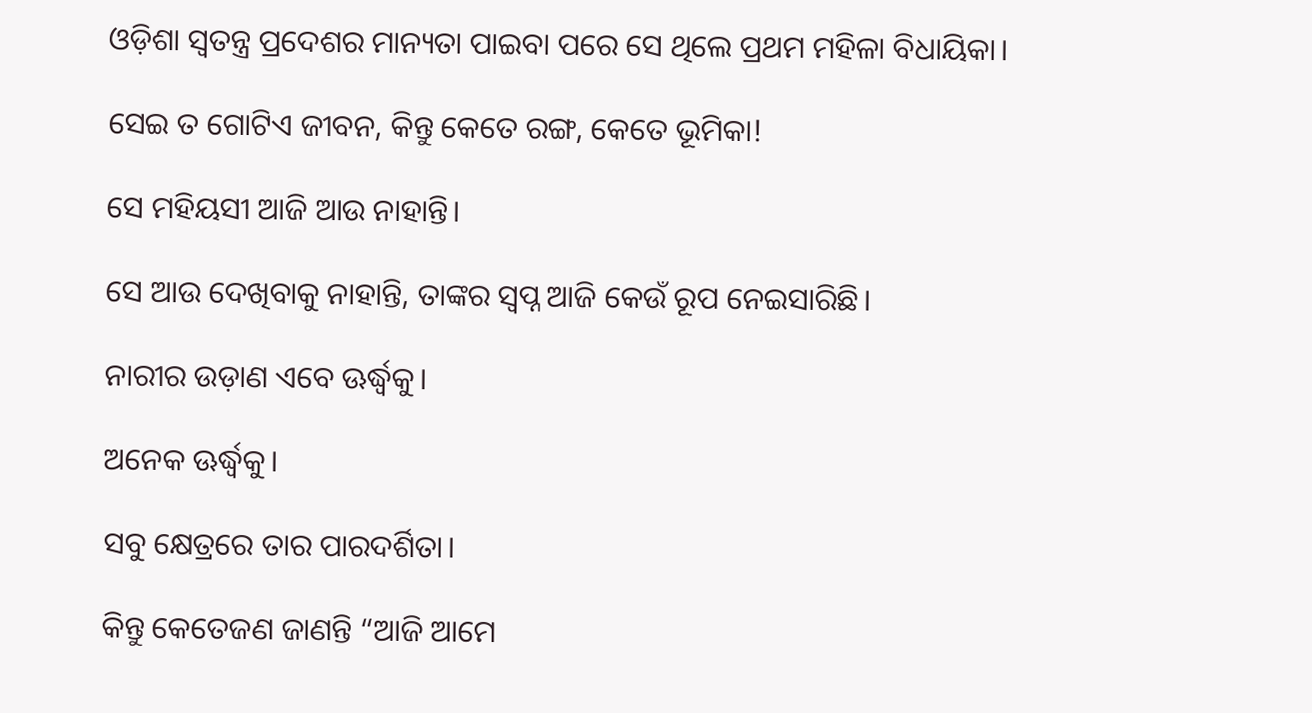ଓଡ଼ିଶା ସ୍ୱତନ୍ତ୍ର ପ୍ରଦେଶର ମାନ୍ୟତା ପାଇବା ପରେ ସେ ଥିଲେ ପ୍ରଥମ ମହିଳା ବିଧାୟିକା।

ସେଇ ତ ଗୋଟିଏ ଜୀବନ, କିନ୍ତୁ କେତେ ରଙ୍ଗ, କେତେ ଭୂମିକା!

ସେ ମହିୟସୀ ଆଜି ଆଉ ନାହାନ୍ତି।

ସେ ଆଉ ଦେଖିବାକୁ ନାହାନ୍ତି, ତାଙ୍କର ସ୍ୱପ୍ନ ଆଜି କେଉଁ ରୂପ ନେଇସାରିଛି।

ନାରୀର ଉଡ଼ାଣ ଏବେ ଊର୍ଦ୍ଧ୍ବକୁ।

ଅନେକ ଊର୍ଦ୍ଧ୍ବକୁ।

ସବୁ କ୍ଷେତ୍ରରେ ତାର ପାରଦର୍ଶିତା।

କିନ୍ତୁ କେତେଜଣ ଜାଣନ୍ତି “ଆଜି ଆମେ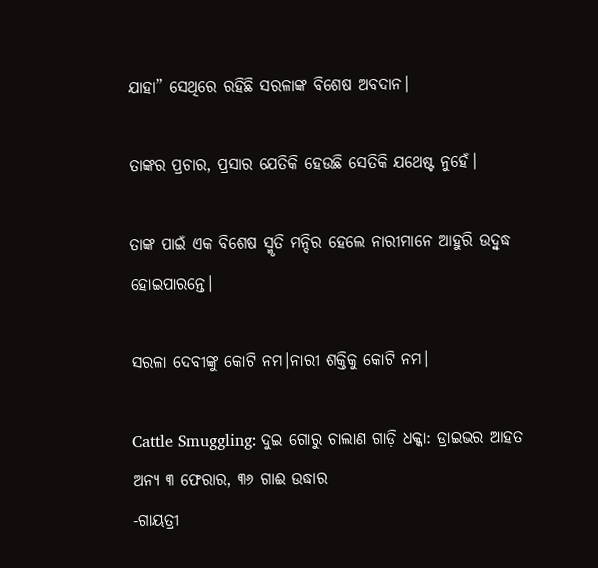ଯାହା” ସେଥିରେ ରହିଛି ସରଳାଙ୍କ ବିଶେଷ ଅବଦାନ।

ତାଙ୍କର ପ୍ରଚାର, ପ୍ରସାର ଯେତିକି ହେଉଛି ସେତିକି ଯଥେଷ୍ଟ ନୁହେଁ।

ତାଙ୍କ ପାଇଁ ଏକ ବିଶେଷ ସ୍ମୃତି ମନ୍ଦିର ହେଲେ ନାରୀମାନେ ଆହୁରି ଉଦ୍ବୁଦ୍ଧ ହୋଇପାରନ୍ତେ।

ସରଳା ଦେବୀଙ୍କୁ କୋଟି ନମ।ନାରୀ ଶକ୍ତିକୁ କୋଟି ନମ।

Cattle Smuggling: ଦୁଇ ଗୋରୁ ଚାଲାଣ ଗାଡ଼ି ଧକ୍କା: ଡ୍ରାଇଭର ଆହତ ଅନ୍ୟ ୩ ଫେରାର, ୩୬ ‌ଗାଈ ଉଦ୍ଧାର                                                                                                                                                                       -ଗାୟତ୍ରୀ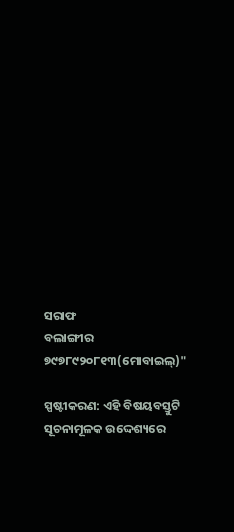ସରାଫ                                                                                                                                                                            ବଲାଙ୍ଗୀର                                                                                                                                                          ୭୯୭୮୯୨୦୮୧୩(ମୋବାଇଲ୍)"

ସ୍ପଷ୍ଟୀକରଣ: ଏହି ବିଷୟବସ୍ତୁଟି ସୂଚନାମୂଳକ ଉଦ୍ଦେଶ୍ୟରେ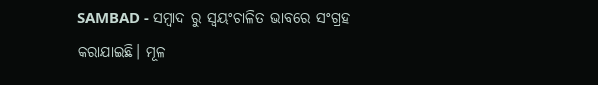SAMBAD - ସମ୍ବାଦ ରୁ ସ୍ୱୟଂଚାଳିତ ଭାବରେ ସଂଗ୍ରହ କରାଯାଇଛି। ମୂଳ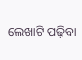ଲେଖାଟି ପଢ଼ିବା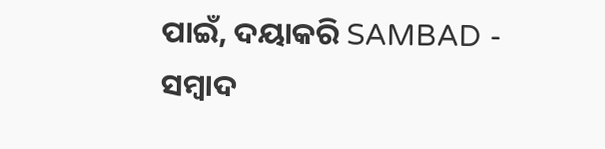ପାଇଁ, ଦୟାକରି SAMBAD - ସମ୍ବାଦ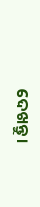ଦେଖନ୍ତୁ।